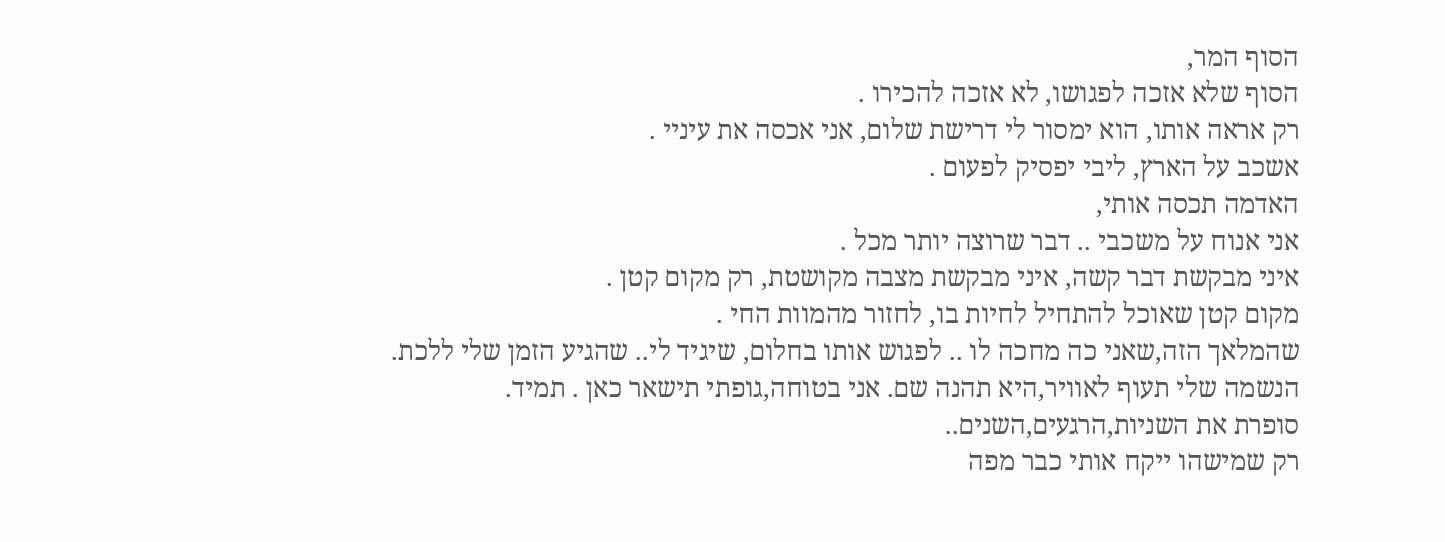הסוף המר,
הסוף שלא אזכה לפגושו, לא אזכה להכירו .
רק אראה אותו, הוא ימסור לי דרישת שלום, אני אכסה את עיניי .
אשכב על הארץ, ליבי יפסיק לפעום .
האדמה תכסה אותי,
אני אנוח על משכבי .. דבר שרוצה יותר מכל .
איני מבקשת דבר קשה, איני מבקשת מצבה מקושטת, רק מקום קטן .
מקום קטן שאוכל להתחיל לחיות בו, לחזור מהמוות החי .
שהמלאך הזה,שאני כה מחכה לו .. לפגוש אותו בחלום, שיגיד לי.. שהגיע הזמן שלי ללכת.
הנשמה שלי תעוף לאוויר,היא תהנה שם. אני בטוחה,גופתי תישאר כאן . תמיד.
סופרת את השניות,הרגעים,השנים..
רק שמישהו ייקח אותי כבר מפה